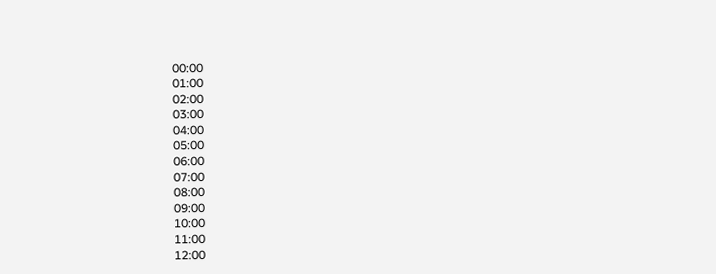00:00
01:00
02:00
03:00
04:00
05:00
06:00
07:00
08:00
09:00
10:00
11:00
12:00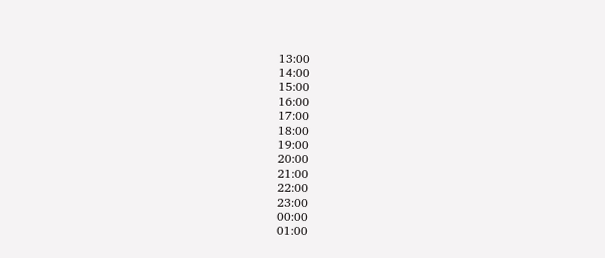13:00
14:00
15:00
16:00
17:00
18:00
19:00
20:00
21:00
22:00
23:00
00:00
01:00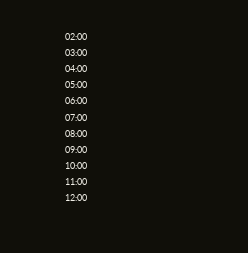02:00
03:00
04:00
05:00
06:00
07:00
08:00
09:00
10:00
11:00
12:00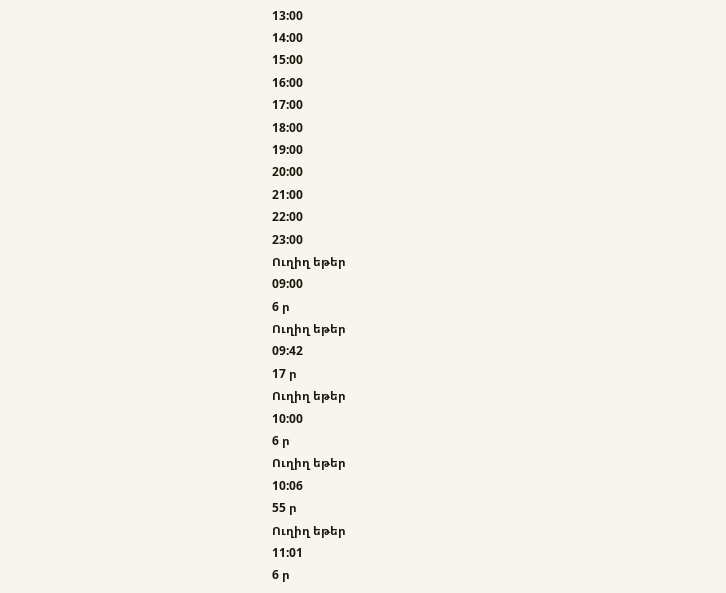13:00
14:00
15:00
16:00
17:00
18:00
19:00
20:00
21:00
22:00
23:00
Ուղիղ եթեր
09:00
6 ր
Ուղիղ եթեր
09:42
17 ր
Ուղիղ եթեր
10:00
6 ր
Ուղիղ եթեր
10:06
55 ր
Ուղիղ եթեր
11:01
6 ր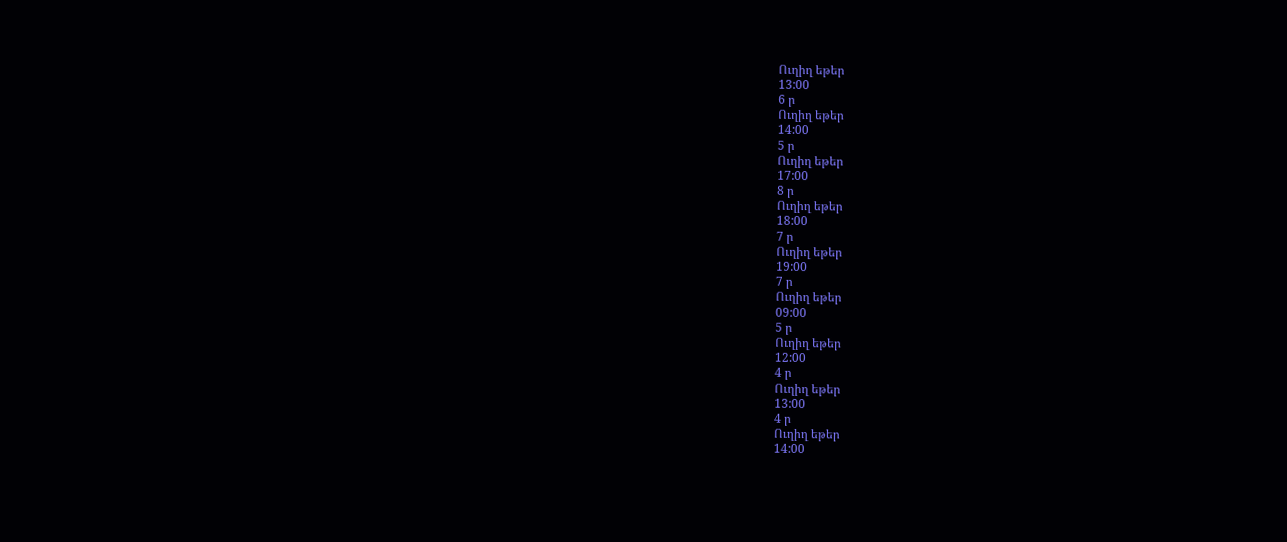Ուղիղ եթեր
13:00
6 ր
Ուղիղ եթեր
14:00
5 ր
Ուղիղ եթեր
17:00
8 ր
Ուղիղ եթեր
18:00
7 ր
Ուղիղ եթեր
19:00
7 ր
Ուղիղ եթեր
09:00
5 ր
Ուղիղ եթեր
12:00
4 ր
Ուղիղ եթեր
13:00
4 ր
Ուղիղ եթեր
14:00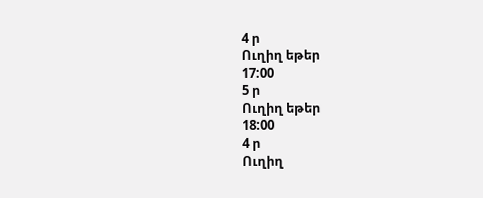4 ր
Ուղիղ եթեր
17:00
5 ր
Ուղիղ եթեր
18:00
4 ր
Ուղիղ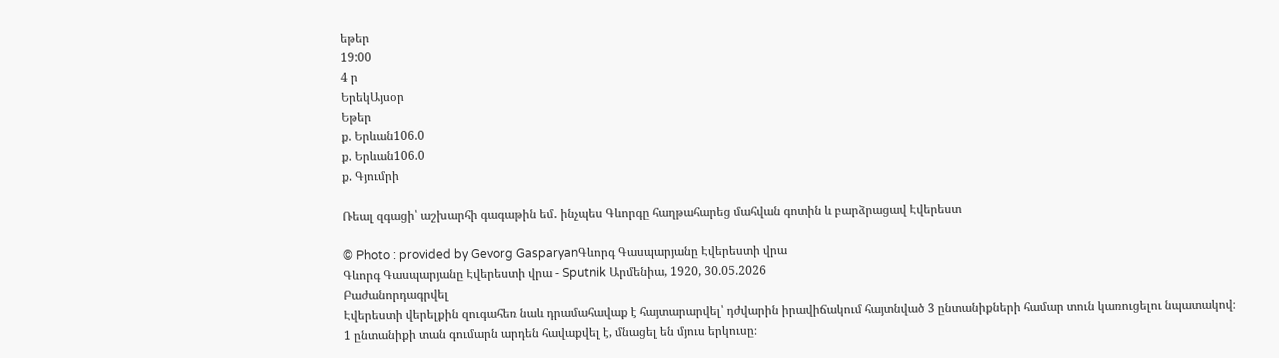եթեր
19:00
4 ր
ԵրեկԱյսօր
Եթեր
ք. Երևան106.0
ք. Երևան106.0
ք. Գյումրի

Ռեալ զգացի՝ աշխարհի գագաթին եմ․ ինչպես Գևորգը հաղթահարեց մահվան գոտին և բարձրացավ Էվերեստ

© Photo : provided by Gevorg GasparyanԳևորգ Գասպարյանը Էվերեստի վրա
Գևորգ Գասպարյանը Էվերեստի վրա - Sputnik Արմենիա, 1920, 30.05.2026
Բաժանորդագրվել
Էվերեստի վերելքին զուգահեռ նաև դրամահավաք է հայտարարվել՝ դժվարին իրավիճակում հայտնված 3 ընտանիքների համար տուն կառուցելու նպատակով։ 1 ընտանիքի տան գումարն արդեն հավաքվել է, մնացել են մյուս երկուսը։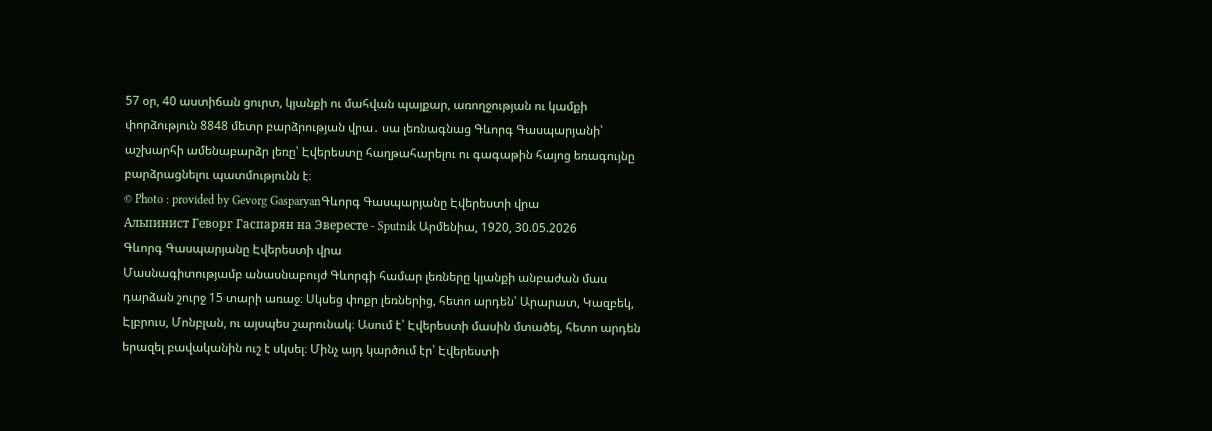57 օր, 40 աստիճան ցուրտ, կյանքի ու մահվան պայքար, առողջության ու կամքի փորձություն 8848 մետր բարձրության վրա․ սա լեռնագնաց Գևորգ Գասպարյանի՝ աշխարհի ամենաբարձր լեռը՝ Էվերեստը հաղթահարելու ու գագաթին հայոց եռագույնը բարձրացնելու պատմությունն է։
© Photo : provided by Gevorg GasparyanԳևորգ Գասպարյանը Էվերեստի վրա
Альпинист Геворг Гаспарян на Эвересте - Sputnik Արմենիա, 1920, 30.05.2026
Գևորգ Գասպարյանը Էվերեստի վրա
Մասնագիտությամբ անասնաբույժ Գևորգի համար լեռները կյանքի անբաժան մաս դարձան շուրջ 15 տարի առաջ։ Սկսեց փոքր լեռներից, հետո արդեն՝ Արարատ, Կազբեկ, Էլբրուս, Մոնբլան, ու այսպես շարունակ։ Ասում է՝ Էվերեստի մասին մտածել, հետո արդեն երազել բավականին ուշ է սկսել։ Մինչ այդ կարծում էր՝ Էվերեստի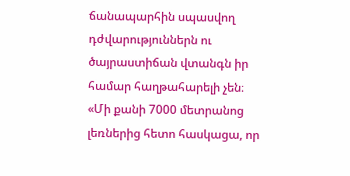ճանապարհին սպասվող դժվարություններն ու ծայրաստիճան վտանգն իր համար հաղթահարելի չեն։
«Մի քանի 7000 մետրանոց լեռներից հետո հասկացա, որ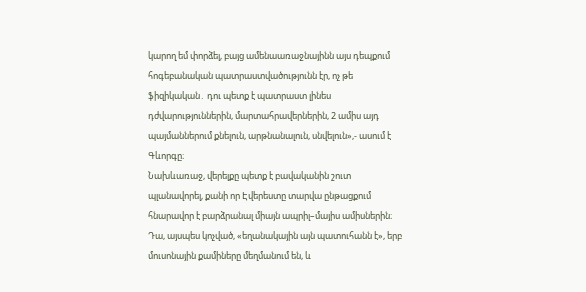կարող եմ փորձել, բայց ամենաառաջնայինն այս դեպքում հոգեբանական պատրաստվածությունն էր, ոչ թե ֆիզիկական․ դու պետք է պատրաստ լինես դժվարություններին, մարտահրավերներին, 2 ամիս այդ պայմաններում քնելուն, արթնանալուն, սնվելուն»,- ասում է Գևորգը։
Նախևառաջ, վերելքը պետք է բավականին շուտ պլանավորել, քանի որ Էվերեստը տարվա ընթացքում հնարավոր է բարձրանալ միայն ապրիլ–մայիս ամիսներին։ Դա, այսպես կոչված, «եղանակային այն պատուհանն է», երբ մուսոնային քամիները մեղմանում են, և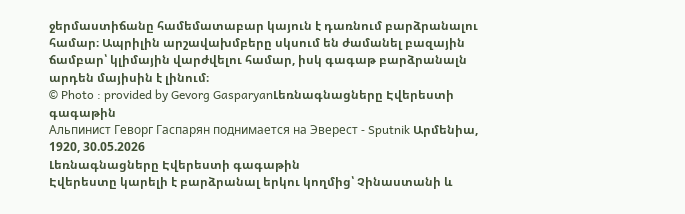ջերմաստիճանը համեմատաբար կայուն է դառնում բարձրանալու համար։ Ապրիլին արշավախմբերը սկսում են ժամանել բազային ճամբար՝ կլիմային վարժվելու համար, իսկ գագաթ բարձրանալն արդեն մայիսին է լինում։
© Photo : provided by Gevorg GasparyanԼեռնագնացները Էվերեստի գագաթին
Альпинист Геворг Гаспарян поднимается на Эверест - Sputnik Արմենիա, 1920, 30.05.2026
Լեռնագնացները Էվերեստի գագաթին
Էվերեստը կարելի է բարձրանալ երկու կողմից՝ Չինաստանի և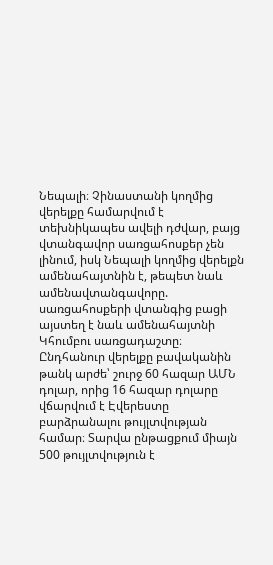Նեպալի։ Չինաստանի կողմից վերելքը համարվում է տեխնիկապես ավելի դժվար, բայց վտանգավոր սառցահոսքեր չեն լինում, իսկ Նեպալի կողմից վերելքն ամենահայտնին է, թեպետ նաև ամենավտանգավորը. սառցահոսքերի վտանգից բացի այստեղ է նաև ամենահայտնի Կհումբու սառցադաշտը։ Ընդհանուր վերելքը բավականին թանկ արժե՝ շուրջ 60 հազար ԱՄՆ դոլար, որից 16 հազար դոլարը վճարվում է Էվերեստը բարձրանալու թույլտվության համար։ Տարվա ընթացքում միայն 500 թույլտվություն է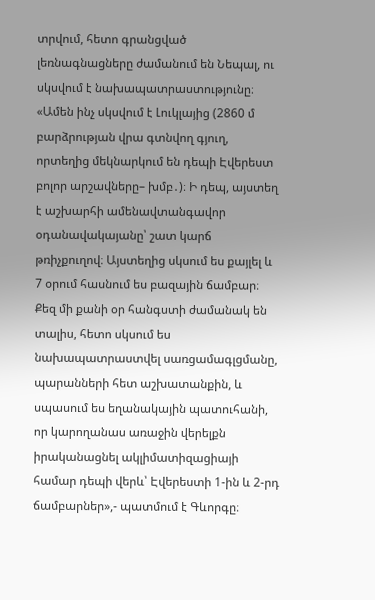տրվում, հետո գրանցված լեռնագնացները ժամանում են Նեպալ, ու սկսվում է նախապատրաստությունը։
«Ամեն ինչ սկսվում է Լուկլայից (2860 մ բարձրության վրա գտնվող գյուղ, որտեղից մեկնարկում են դեպի Էվերեստ բոլոր արշավները– խմբ․)։ Ի դեպ, այստեղ է աշխարհի ամենավտանգավոր օդանավակայանը՝ շատ կարճ թռիչքուղով։ Այստեղից սկսում ես քայլել և 7 օրում հասնում ես բազային ճամբար։ Քեզ մի քանի օր հանգստի ժամանակ են տալիս, հետո սկսում ես նախապատրաստվել սառցամագլցմանը, պարանների հետ աշխատանքին, և սպասում ես եղանակային պատուհանի, որ կարողանաս առաջին վերելքն իրականացնել ակլիմատիզացիայի համար դեպի վերև՝ Էվերեստի 1-ին և 2-րդ ճամբարներ»,- պատմում է Գևորգը։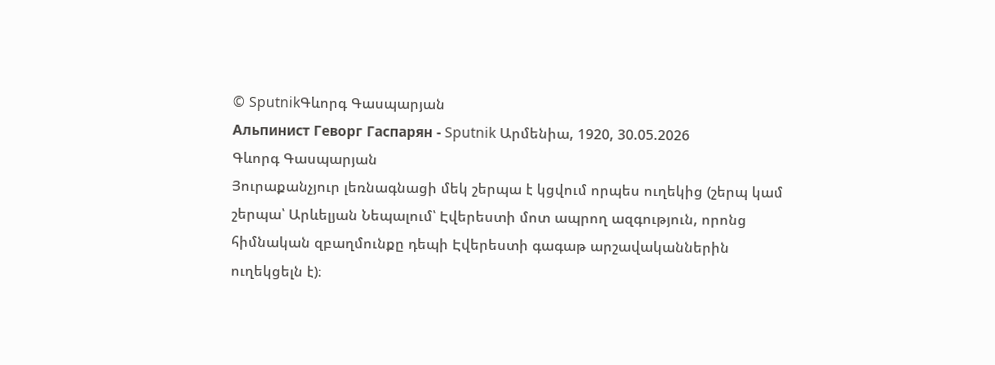© SputnikԳևորգ Գասպարյան
Альпинист Геворг Гаспарян - Sputnik Արմենիա, 1920, 30.05.2026
Գևորգ Գասպարյան
Յուրաքանչյուր լեռնագնացի մեկ շերպա է կցվում որպես ուղեկից (շերպ կամ շերպա՝ Արևելյան Նեպալում՝ Էվերեստի մոտ ապրող ազգություն, որոնց հիմնական զբաղմունքը դեպի Էվերեստի գագաթ արշավականներին ուղեկցելն է)։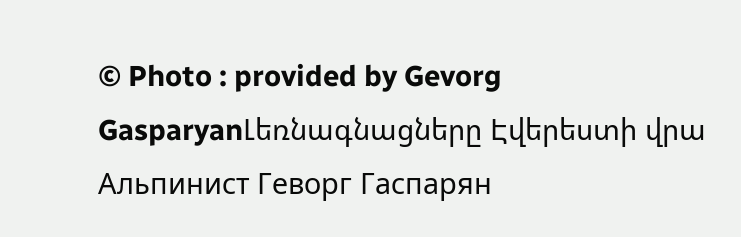© Photo : provided by Gevorg GasparyanԼեռնագնացները Էվերեստի վրա
Альпинист Геворг Гаспарян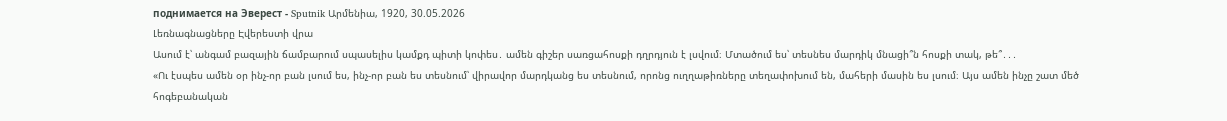поднимается на Эверест - Sputnik Արմենիա, 1920, 30.05.2026
Լեռնագնացները Էվերեստի վրա
Ասում է՝ անգամ բազային ճամբարում սպասելիս կամքդ պիտի կոփես․ ամեն գիշեր սառցահոսքի դղրդյուն է լսվում։ Մտածում ես՝ տեսնես մարդիկ մնացի՞ն հոսքի տակ, թե՞․․․
«Ու էսպես ամեն օր ինչ-որ բան լսում ես, ինչ-որ բան ես տեսնում՝ վիրավոր մարդկանց ես տեսնում, որոնց ուղղաթիռները տեղափոխում են, մահերի մասին ես լսում։ Այս ամեն ինչը շատ մեծ հոգեբանական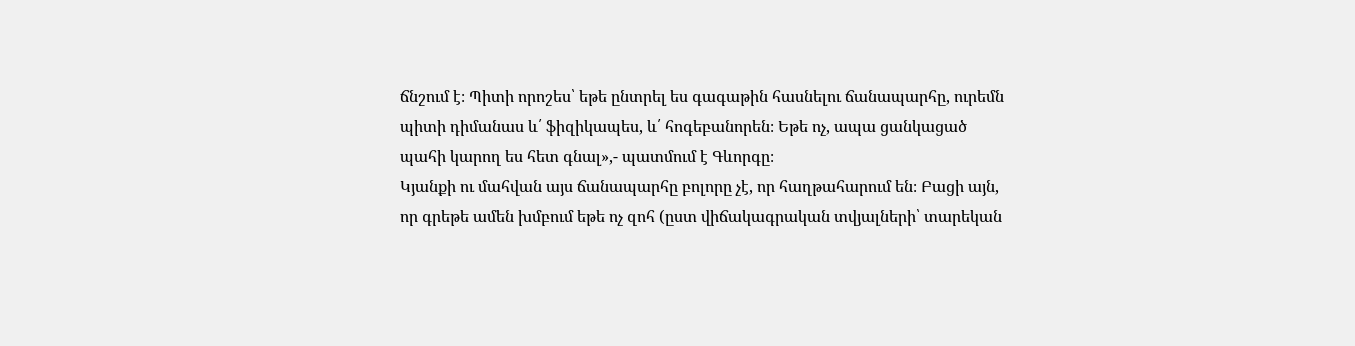ճնշում է։ Պիտի որոշես՝ եթե ընտրել ես գագաթին հասնելու ճանապարհը, ուրեմն պիտի դիմանաս և՛ ֆիզիկապես, և՛ հոգեբանորեն։ Եթե ոչ, ապա ցանկացած պահի կարող ես հետ գնալ»,- պատմում է Գևորգը։
Կյանքի ու մահվան այս ճանապարհը բոլորը չէ, որ հաղթահարում են։ Բացի այն, որ գրեթե ամեն խմբում եթե ոչ զոհ (ըստ վիճակագրական տվյալների՝ տարեկան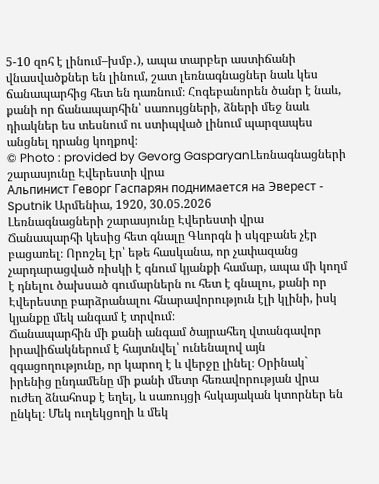5-10 զոհ է լինում–խմբ․), ապա տարբեր աստիճանի վնասվածքներ են լինում, շատ լեռնագնացներ նաև կես ճանապարհից հետ են դառնում։ Հոգեբանորեն ծանր է նաև, քանի որ ճանապարհին՝ սառույցների, ձների մեջ նաև դիակներ ես տեսնում ու ստիպված լինում պարզապես անցնել դրանց կողքով։
© Photo : provided by Gevorg GasparyanԼեռնագնացների շարասյունը Էվերեստի վրա
Альпинист Геворг Гаспарян поднимается на Эверест - Sputnik Արմենիա, 1920, 30.05.2026
Լեռնագնացների շարասյունը Էվերեստի վրա
Ճանապարհի կեսից հետ գնալը Գևորգն ի սկզբանե չէր բացառել։ Որոշել էր՝ եթե հասկանա, որ չափազանց չարդարացված ռիսկի է գնում կյանքի համար, ապա մի կողմ է դնելու ծախսած գումարներն ու հետ է գնալու, քանի որ Էվերեստը բարձրանալու հնարավորություն էլի կլինի, իսկ կյանքը մեկ անգամ է տրվում։
Ճանապարհին մի քանի անգամ ծայրահեղ վտանգավոր իրավիճակներում է հայտնվել՝ ունենալով այն զգացողությունը, որ կարող է և վերջը լինել։ Օրինակ` իրենից ընդամենը մի քանի մետր հեռավորության վրա ուժեղ ձնահոսք է եղել, և սառույցի հսկայական կտորներ են ընկել։ Մեկ ուղեկցողի և մեկ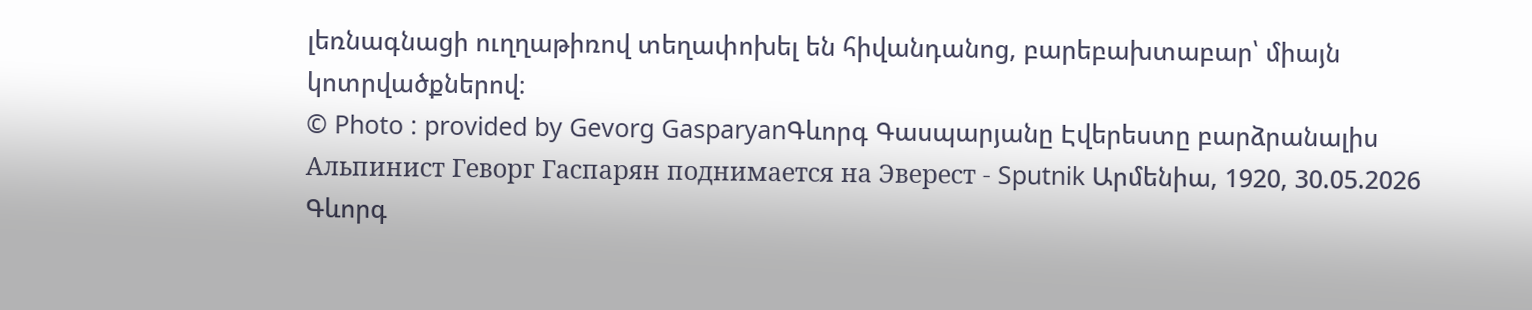լեռնագնացի ուղղաթիռով տեղափոխել են հիվանդանոց, բարեբախտաբար՝ միայն կոտրվածքներով։
© Photo : provided by Gevorg GasparyanԳևորգ Գասպարյանը Էվերեստը բարձրանալիս
Альпинист Геворг Гаспарян поднимается на Эверест - Sputnik Արմենիա, 1920, 30.05.2026
Գևորգ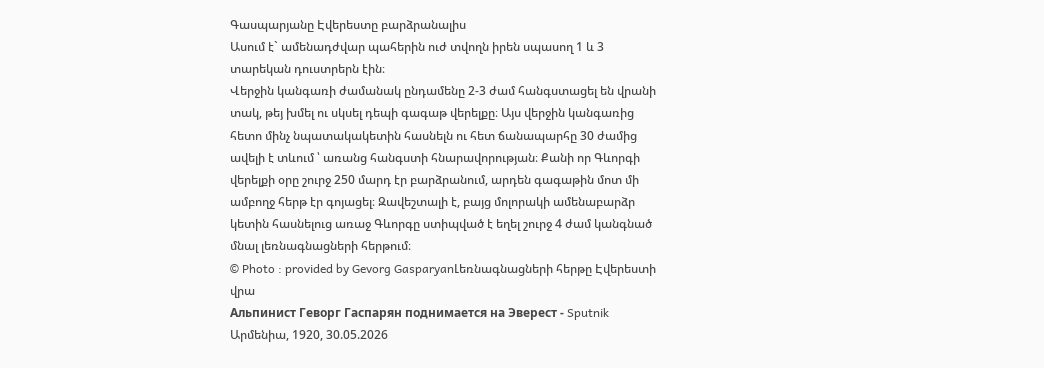Գասպարյանը Էվերեստը բարձրանալիս
Ասում է` ամենադժվար պահերին ուժ տվողն իրեն սպասող 1 և 3 տարեկան դուստրերն էին։
Վերջին կանգառի ժամանակ ընդամենը 2-3 ժամ հանգստացել են վրանի տակ, թեյ խմել ու սկսել դեպի գագաթ վերելքը։ Այս վերջին կանգառից հետո մինչ նպատակակետին հասնելն ու հետ ճանապարհը 30 ժամից ավելի է տևում ՝ առանց հանգստի հնարավորության։ Քանի որ Գևորգի վերելքի օրը շուրջ 250 մարդ էր բարձրանում, արդեն գագաթին մոտ մի ամբողջ հերթ էր գոյացել։ Զավեշտալի է, բայց մոլորակի ամենաբարձր կետին հասնելուց առաջ Գևորգը ստիպված է եղել շուրջ 4 ժամ կանգնած մնալ լեռնագնացների հերթում։
© Photo : provided by Gevorg GasparyanԼեռնագնացների հերթը Էվերեստի վրա
Альпинист Геворг Гаспарян поднимается на Эверест - Sputnik Արմենիա, 1920, 30.05.2026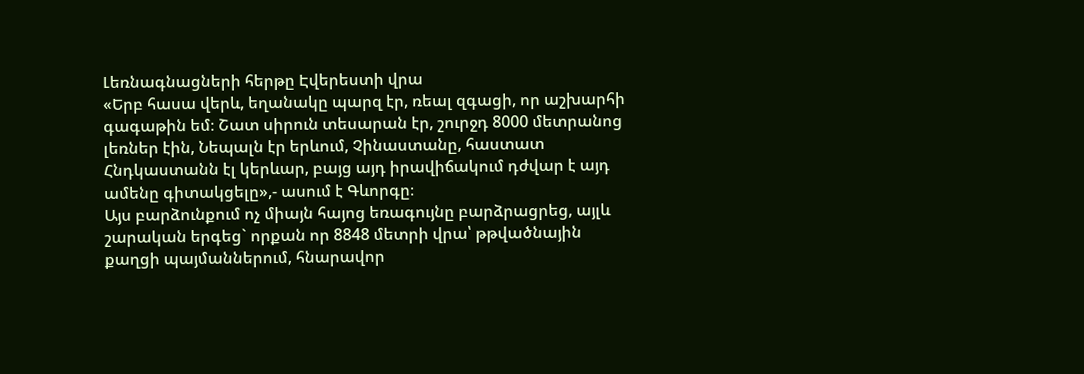Լեռնագնացների հերթը Էվերեստի վրա
«Երբ հասա վերև, եղանակը պարզ էր, ռեալ զգացի, որ աշխարհի գագաթին եմ։ Շատ սիրուն տեսարան էր, շուրջդ 8000 մետրանոց լեռներ էին, Նեպալն էր երևում, Չինաստանը, հաստատ Հնդկաստանն էլ կերևար, բայց այդ իրավիճակում դժվար է այդ ամենը գիտակցելը»,- ասում է Գևորգը։
Այս բարձունքում ոչ միայն հայոց եռագույնը բարձրացրեց, այլև շարական երգեց` որքան որ 8848 մետրի վրա՝ թթվածնային քաղցի պայմաններում, հնարավոր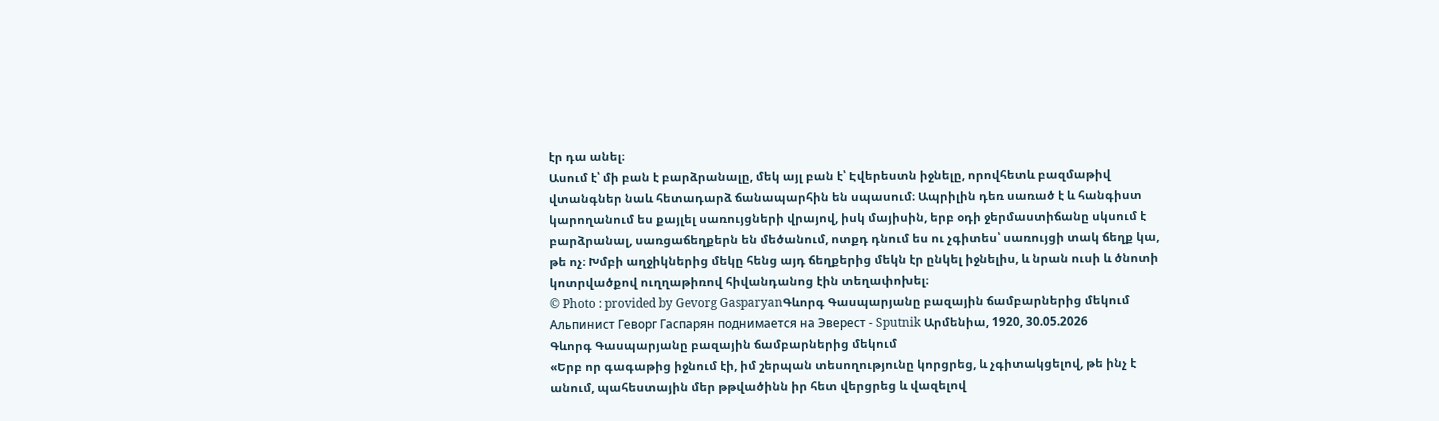էր դա անել։
Ասում է՝ մի բան է բարձրանալը, մեկ այլ բան է՝ Էվերեստն իջնելը, որովհետև բազմաթիվ վտանգներ նաև հետադարձ ճանապարհին են սպասում։ Ապրիլին դեռ սառած է և հանգիստ կարողանում ես քայլել սառույցների վրայով, իսկ մայիսին, երբ օդի ջերմաստիճանը սկսում է բարձրանալ, սառցաճեղքերն են մեծանում, ոտքդ դնում ես ու չգիտես՝ սառույցի տակ ճեղք կա, թե ոչ։ Խմբի աղջիկներից մեկը հենց այդ ճեղքերից մեկն էր ընկել իջնելիս, և նրան ուսի և ծնոտի կոտրվածքով ուղղաթիռով հիվանդանոց էին տեղափոխել։
© Photo : provided by Gevorg GasparyanԳևորգ Գասպարյանը բազային ճամբարներից մեկում
Альпинист Геворг Гаспарян поднимается на Эверест - Sputnik Արմենիա, 1920, 30.05.2026
Գևորգ Գասպարյանը բազային ճամբարներից մեկում
«Երբ որ գագաթից իջնում էի, իմ շերպան տեսողությունը կորցրեց, և չգիտակցելով, թե ինչ է անում, պահեստային մեր թթվածինն իր հետ վերցրեց և վազելով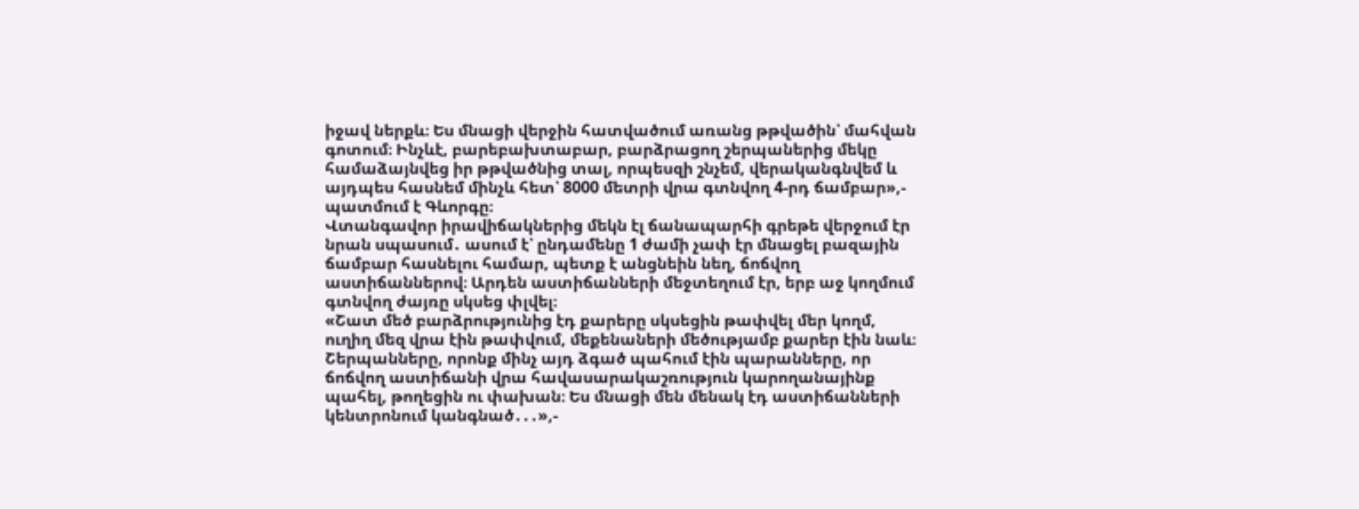իջավ ներքև։ Ես մնացի վերջին հատվածում առանց թթվածին՝ մահվան գոտում։ Ինչևէ, բարեբախտաբար, բարձրացող շերպաներից մեկը համաձայնվեց իր թթվածնից տալ, որպեսզի շնչեմ, վերականգնվեմ և այդպես հասնեմ մինչև հետ՝ 8000 մետրի վրա գտնվող 4-րդ ճամբար»,- պատմում է Գևորգը։
Վտանգավոր իրավիճակներից մեկն էլ ճանապարհի գրեթե վերջում էր նրան սպասում․ ասում է՝ ընդամենը 1 ժամի չափ էր մնացել բազային ճամբար հասնելու համար, պետք է անցնեին նեղ, ճոճվող աստիճաններով։ Արդեն աստիճանների մեջտեղում էր, երբ աջ կողմում գտնվող ժայռը սկսեց փլվել։
«Շատ մեծ բարձրությունից էդ քարերը սկսեցին թափվել մեր կողմ, ուղիղ մեզ վրա էին թափվում, մեքենաների մեծությամբ քարեր էին նաև։ Շերպանները, որոնք մինչ այդ ձգած պահում էին պարանները, որ ճոճվող աստիճանի վրա հավասարակաշռություն կարողանայինք պահել, թողեցին ու փախան։ Ես մնացի մեն մենակ էդ աստիճանների կենտրոնում կանգնած․․․»,-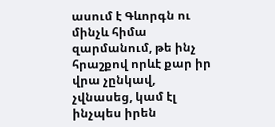ասում է Գևորգն ու մինչև հիմա զարմանում, թե ինչ հրաշքով որևէ քար իր վրա չընկավ, չվնասեց, կամ էլ ինչպես իրեն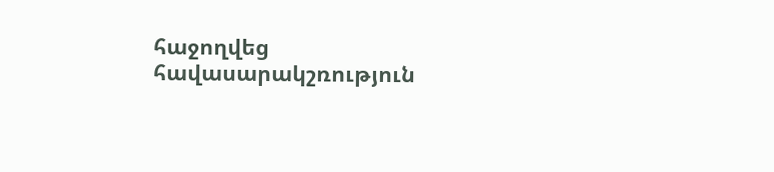հաջողվեց հավասարակշռություն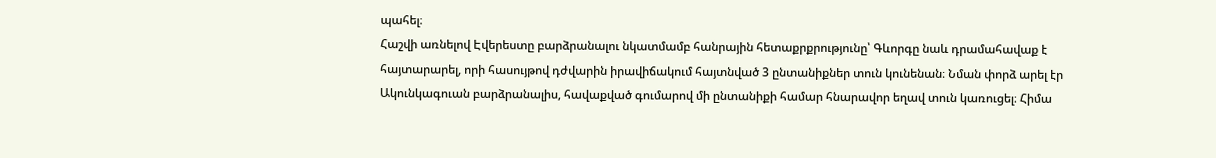պահել։
Հաշվի առնելով Էվերեստը բարձրանալու նկատմամբ հանրային հետաքրքրությունը՝ Գևորգը նաև դրամահավաք է հայտարարել, որի հասույթով դժվարին իրավիճակում հայտնված 3 ընտանիքներ տուն կունենան։ Նման փորձ արել էր Ակունկագուան բարձրանալիս, հավաքված գումարով մի ընտանիքի համար հնարավոր եղավ տուն կառուցել։ Հիմա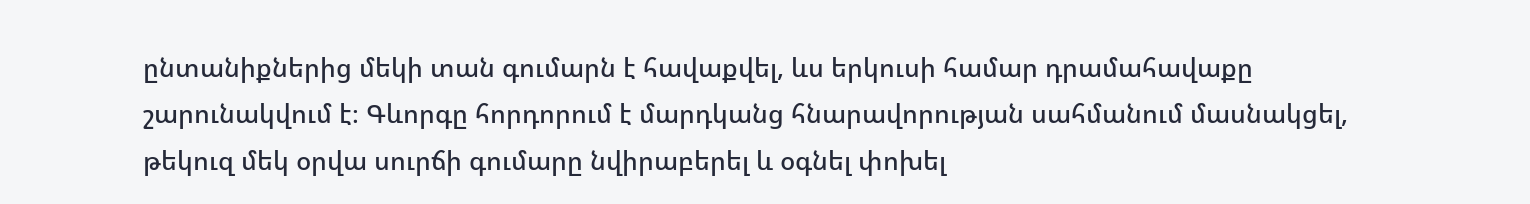ընտանիքներից մեկի տան գումարն է հավաքվել, ևս երկուսի համար դրամահավաքը շարունակվում է։ Գևորգը հորդորում է մարդկանց հնարավորության սահմանում մասնակցել, թեկուզ մեկ օրվա սուրճի գումարը նվիրաբերել և օգնել փոխել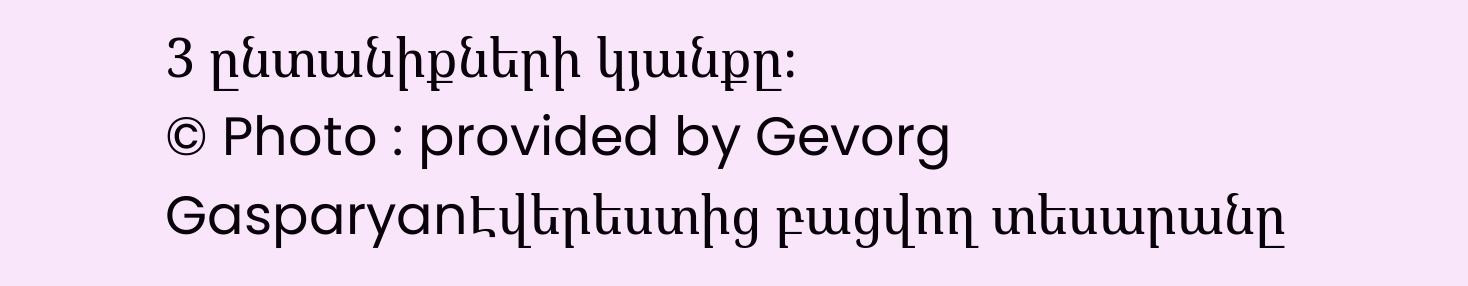3 ընտանիքների կյանքը։
© Photo : provided by Gevorg GasparyanԷվերեստից բացվող տեսարանը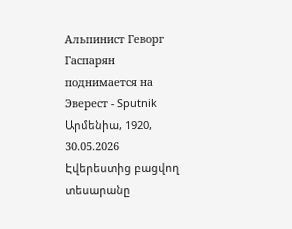Альпинист Геворг Гаспарян поднимается на Эверест - Sputnik Արմենիա, 1920, 30.05.2026
Էվերեստից բացվող տեսարանը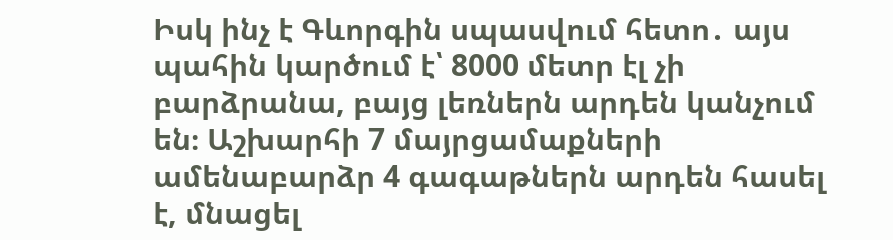Իսկ ինչ է Գևորգին սպասվում հետո․ այս պահին կարծում է՝ 8000 մետր էլ չի բարձրանա, բայց լեռներն արդեն կանչում են։ Աշխարհի 7 մայրցամաքների ամենաբարձր 4 գագաթներն արդեն հասել է, մնացել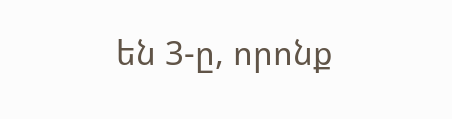են 3-ը, որոնք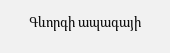Գևորգի ապագայի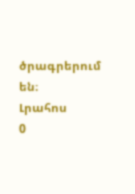ծրագրերում են։
Լրահոս
0